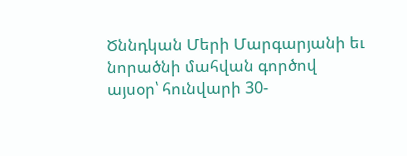Ծննդկան Մերի Մարգարյանի եւ նորածնի մահվան գործով այսօր՝ հունվարի 30-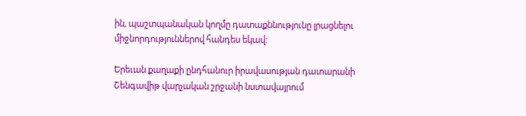ին, պաշտպանական կողմը դատաքննությունը լրացնելու միջնորդություններով հանդես եկավ:

Երեւան քաղաքի ընդհանուր իրավասության դատարանի Շենգավիթ վարչական շրջանի նստավայրում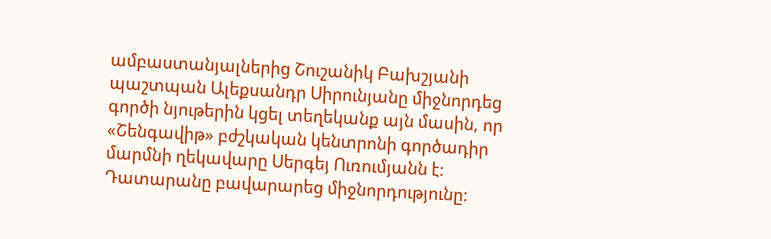ամբաստանյալներից Շուշանիկ Բախշյանի պաշտպան Ալեքսանդր Սիրունյանը միջնորդեց գործի նյութերին կցել տեղեկանք այն մասին, որ «Շենգավիթ» բժշկական կենտրոնի գործադիր մարմնի ղեկավարը Սերգեյ Ուռումյանն է: Դատարանը բավարարեց միջնորդությունը: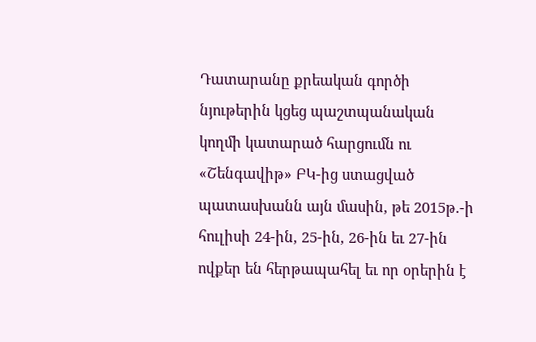Դատարանը քրեական գործի նյութերին կցեց պաշտպանական կողմի կատարած հարցումն ու «Շենգավիթ» ԲԿ-ից ստացված պատասխանն այն մասին, թե 2015թ.-ի հուլիսի 24-ին, 25-ին, 26-ին եւ 27-ին ովքեր են հերթապահել եւ որ օրերին է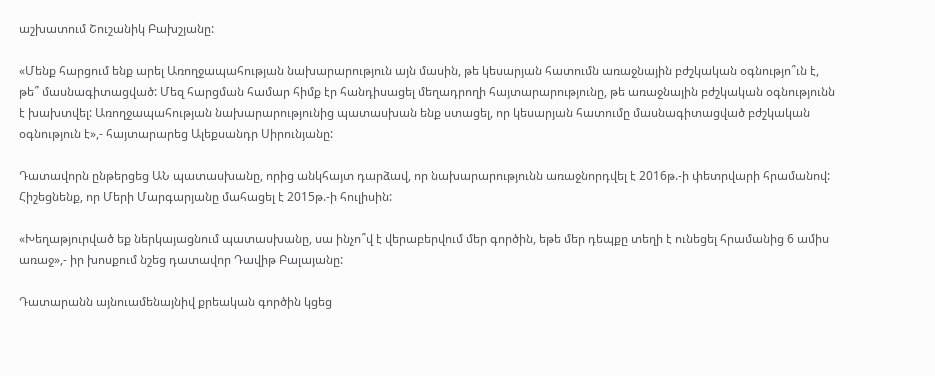աշխատում Շուշանիկ Բախշյանը:

«Մենք հարցում ենք արել Առողջապահության նախարարություն այն մասին, թե կեսարյան հատումն առաջնային բժշկական օգնությո՞ւն է, թե՞ մասնագիտացված: Մեզ հարցման համար հիմք էր հանդիսացել մեղադրողի հայտարարությունը, թե առաջնային բժշկական օգնությունն է խախտվել: Առողջապահության նախարարությունից պատասխան ենք ստացել, որ կեսարյան հատումը մասնագիտացված բժշկական օգնություն է»,- հայտարարեց Ալեքսանդր Սիրունյանը:

Դատավորն ընթերցեց ԱՆ պատասխանը, որից անկհայտ դարձավ, որ նախարարությունն առաջնորդվել է 2016թ.-ի փետրվարի հրամանով: Հիշեցնենք, որ Մերի Մարգարյանը մահացել է 2015թ.-ի հուլիսին:

«Խեղաթյուրված եք ներկայացնում պատասխանը, սա ինչո՞վ է վերաբերվում մեր գործին, եթե մեր դեպքը տեղի է ունեցել հրամանից 6 ամիս առաջ»,- իր խոսքում նշեց դատավոր Դավիթ Բալայանը:

Դատարանն այնուամենայնիվ քրեական գործին կցեց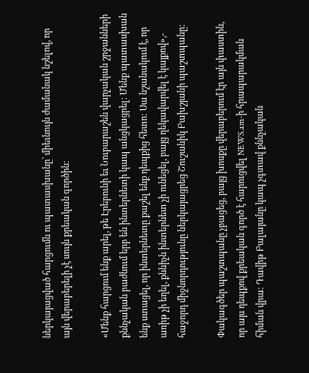ներկայացված հարցումն ու պատասխանը՝ միեւնույն ժամանակ նշելով, որ այն վերաբերելի չէ սույն քրեական գործին:

«Մենք հարցում ենք արել, թե Էրեբունի եւ Նուբարաշեն վարչական շրջանների քննչական բաժնում երբ են ինտերնետի կապ անցկացրել: Մենք պատասխան ենք ստացել, որ ինտերնետը քաշել ենք դեպքից հետո: Սա նշանակում է, որ առիթ չի եղել, քննիչն ինտերնետ չի ունեցել, բայց ղեկավարվել է կայքով»,- հաջորդ միջնորդությունը ներկայացրեց Շուշանիկ Բախշյանի պաշտպանը:

Փակագծեր պաշտպանը չբացեց, բայց խոսքը վերաբերում էր այն փաստին, որ այս դեպքով քրեական գործ է հարուցվել NEWS.am-ի հրապարակման հիման վրա: Դավիթ Բալայանը կապ չգտավ քննչական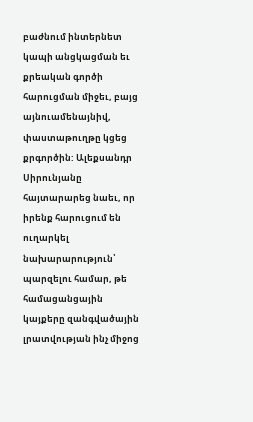բաժնում ինտերնետ կապի անցկացման եւ քրեական գործի հարուցման միջեւ, բայց այնուամենայնիվ, փաստաթուղթը կցեց քրգործին: Ալեքսանդր Սիրունյանը հայտարարեց նաեւ, որ իրենք հարուցում են ուղարկել նախարարություն՝ պարզելու համար, թե համացանցային կայքերը զանգվածային լրատվության ինչ միջոց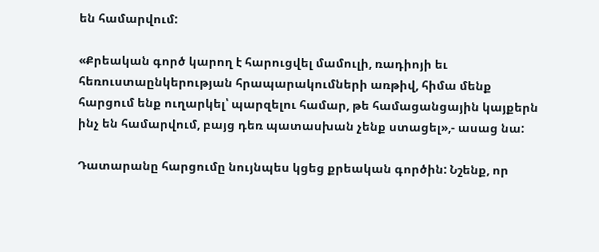են համարվում:

«Քրեական գործ կարող է հարուցվել մամուլի, ռադիոյի եւ հեռուստաընկերության հրապարակումների առթիվ, հիմա մենք հարցում ենք ուղարկել՝ պարզելու համար, թե համացանցային կայքերն ինչ են համարվում, բայց դեռ պատասխան չենք ստացել»,- ասաց նա:

Դատարանը հարցումը նույնպես կցեց քրեական գործին: Նշենք, որ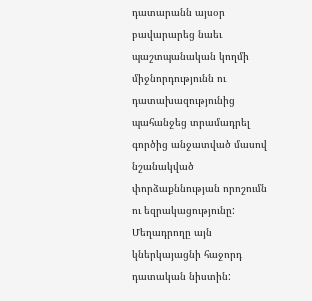դատարանն այսօր բավարարեց նաեւ պաշտպանական կողմի միջնորդությունն ու դատախազությունից պահանջեց տրամադրել գործից անջատված մասով նշանակված փորձաքննության որոշումն ու եզրակացությունը: Մեղադրողը այն կներկայացնի հաջորդ դատական նիստին: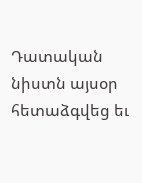Դատական նիստն այսօր հետաձգվեց եւ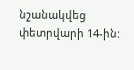նշանակվեց փետրվարի 14-ին: